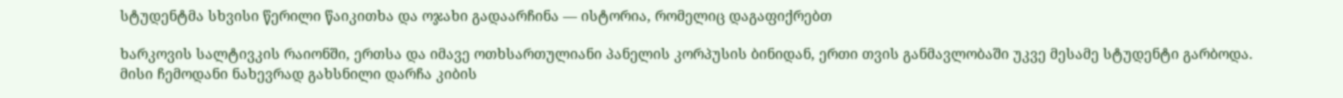სტუდენტმა სხვისი წერილი წაიკითხა და ოჯახი გადაარჩინა — ისტორია, რომელიც დაგაფიქრებთ

ხარკოვის სალტივკის რაიონში, ერთსა და იმავე ოთხსართულიანი პანელის კორპუსის ბინიდან, ერთი თვის განმავლობაში უკვე მესამე სტუდენტი გარბოდა. მისი ჩემოდანი ნახევრად გახსნილი დარჩა კიბის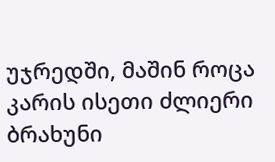უჯრედში, მაშინ როცა კარის ისეთი ძლიერი ბრახუნი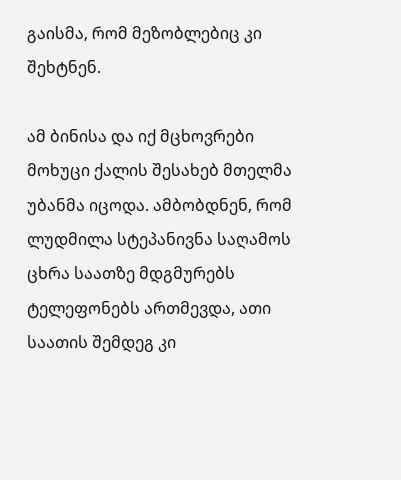გაისმა, რომ მეზობლებიც კი შეხტნენ.

ამ ბინისა და იქ მცხოვრები მოხუცი ქალის შესახებ მთელმა უბანმა იცოდა. ამბობდნენ, რომ ლუდმილა სტეპანივნა საღამოს ცხრა საათზე მდგმურებს ტელეფონებს ართმევდა, ათი საათის შემდეგ კი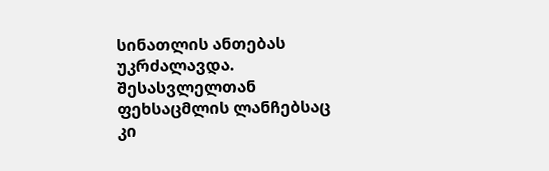სინათლის ანთებას უკრძალავდა. შესასვლელთან ფეხსაცმლის ლანჩებსაც კი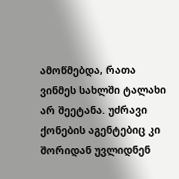ამოწმებდა, რათა ვინმეს სახლში ტალახი არ შეეტანა. უძრავი ქონების აგენტებიც კი შორიდან უვლიდნენ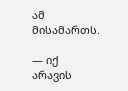ამ მისამართს.

— იქ არავის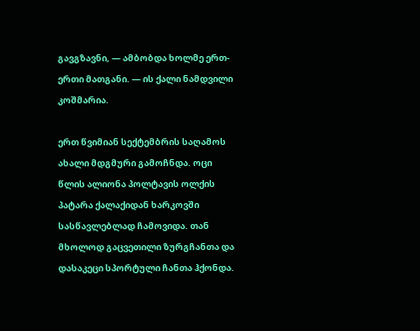გავგზავნი, — ამბობდა ხოლმე ერთ-ერთი მათგანი. — ის ქალი ნამდვილი კოშმარია.

ერთ წვიმიან სექტემბრის საღამოს ახალი მდგმური გამოჩნდა. ოცი წლის ალიონა პოლტავის ოლქის პატარა ქალაქიდან ხარკოვში სასწავლებლად ჩამოვიდა. თან მხოლოდ გაცვეთილი ზურგჩანთა და დასაკეცი სპორტული ჩანთა ჰქონდა.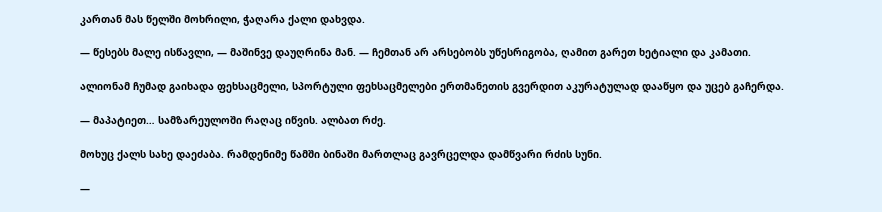კართან მას წელში მოხრილი, ჭაღარა ქალი დახვდა.

— წესებს მალე ისწავლი, — მაშინვე დაუღრინა მან. — ჩემთან არ არსებობს უწესრიგობა, ღამით გარეთ ხეტიალი და კამათი.

ალიონამ ჩუმად გაიხადა ფეხსაცმელი, სპორტული ფეხსაცმელები ერთმანეთის გვერდით აკურატულად დააწყო და უცებ გაჩერდა.

— მაპატიეთ… სამზარეულოში რაღაც იწვის. ალბათ რძე.

მოხუც ქალს სახე დაეძაბა. რამდენიმე წამში ბინაში მართლაც გავრცელდა დამწვარი რძის სუნი.

—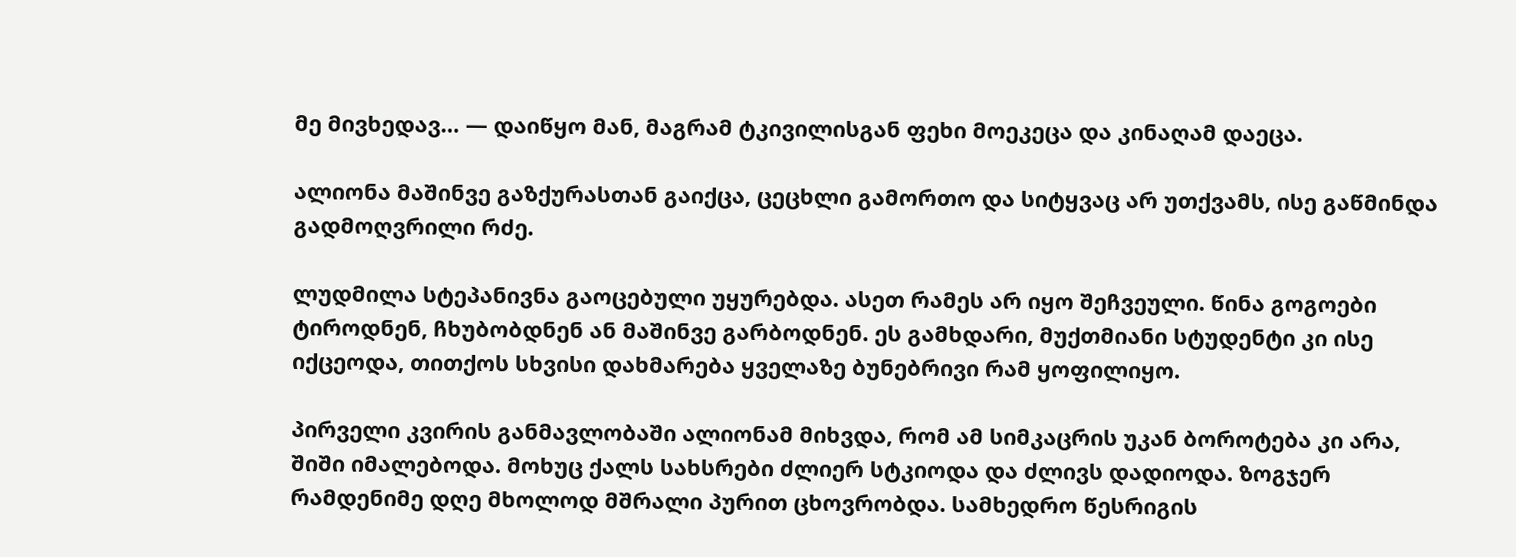მე მივხედავ… — დაიწყო მან, მაგრამ ტკივილისგან ფეხი მოეკეცა და კინაღამ დაეცა.

ალიონა მაშინვე გაზქურასთან გაიქცა, ცეცხლი გამორთო და სიტყვაც არ უთქვამს, ისე გაწმინდა გადმოღვრილი რძე.

ლუდმილა სტეპანივნა გაოცებული უყურებდა. ასეთ რამეს არ იყო შეჩვეული. წინა გოგოები ტიროდნენ, ჩხუბობდნენ ან მაშინვე გარბოდნენ. ეს გამხდარი, მუქთმიანი სტუდენტი კი ისე იქცეოდა, თითქოს სხვისი დახმარება ყველაზე ბუნებრივი რამ ყოფილიყო.

პირველი კვირის განმავლობაში ალიონამ მიხვდა, რომ ამ სიმკაცრის უკან ბოროტება კი არა, შიში იმალებოდა. მოხუც ქალს სახსრები ძლიერ სტკიოდა და ძლივს დადიოდა. ზოგჯერ რამდენიმე დღე მხოლოდ მშრალი პურით ცხოვრობდა. სამხედრო წესრიგის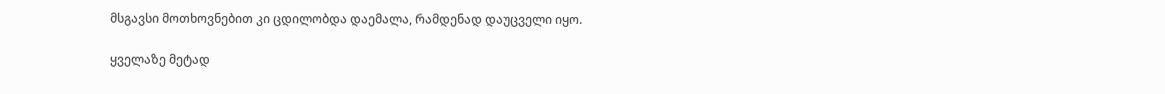მსგავსი მოთხოვნებით კი ცდილობდა დაემალა, რამდენად დაუცველი იყო.

ყველაზე მეტად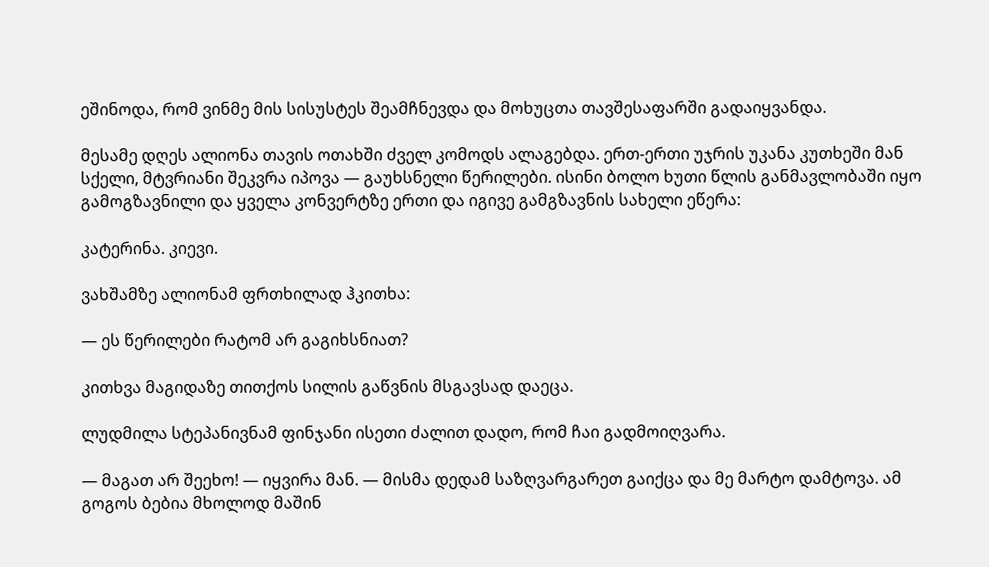ეშინოდა, რომ ვინმე მის სისუსტეს შეამჩნევდა და მოხუცთა თავშესაფარში გადაიყვანდა.

მესამე დღეს ალიონა თავის ოთახში ძველ კომოდს ალაგებდა. ერთ-ერთი უჯრის უკანა კუთხეში მან სქელი, მტვრიანი შეკვრა იპოვა — გაუხსნელი წერილები. ისინი ბოლო ხუთი წლის განმავლობაში იყო გამოგზავნილი და ყველა კონვერტზე ერთი და იგივე გამგზავნის სახელი ეწერა:

კატერინა. კიევი.

ვახშამზე ალიონამ ფრთხილად ჰკითხა:

— ეს წერილები რატომ არ გაგიხსნიათ?

კითხვა მაგიდაზე თითქოს სილის გაწვნის მსგავსად დაეცა.

ლუდმილა სტეპანივნამ ფინჯანი ისეთი ძალით დადო, რომ ჩაი გადმოიღვარა.

— მაგათ არ შეეხო! — იყვირა მან. — მისმა დედამ საზღვარგარეთ გაიქცა და მე მარტო დამტოვა. ამ გოგოს ბებია მხოლოდ მაშინ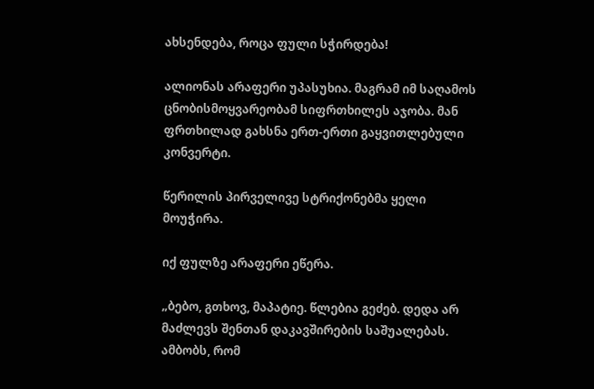ახსენდება, როცა ფული სჭირდება!

ალიონას არაფერი უპასუხია. მაგრამ იმ საღამოს ცნობისმოყვარეობამ სიფრთხილეს აჯობა. მან ფრთხილად გახსნა ერთ-ერთი გაყვითლებული კონვერტი.

წერილის პირველივე სტრიქონებმა ყელი მოუჭირა.

იქ ფულზე არაფერი ეწერა.

„ბებო, გთხოვ, მაპატიე. წლებია გეძებ. დედა არ მაძლევს შენთან დაკავშირების საშუალებას. ამბობს, რომ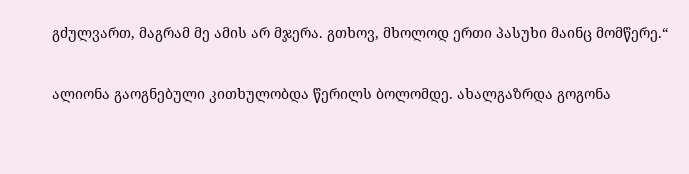გძულვართ, მაგრამ მე ამის არ მჯერა. გთხოვ, მხოლოდ ერთი პასუხი მაინც მომწერე.“

ალიონა გაოგნებული კითხულობდა წერილს ბოლომდე. ახალგაზრდა გოგონა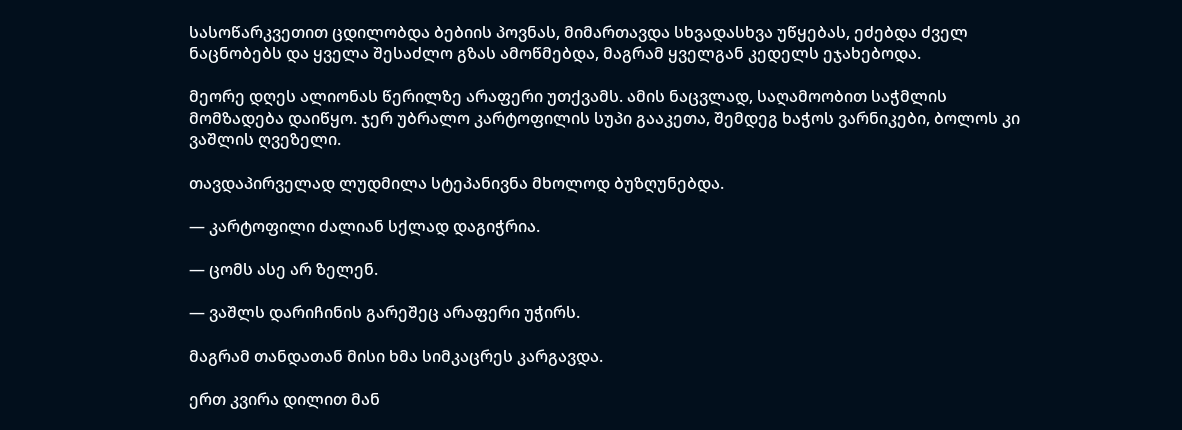სასოწარკვეთით ცდილობდა ბებიის პოვნას, მიმართავდა სხვადასხვა უწყებას, ეძებდა ძველ ნაცნობებს და ყველა შესაძლო გზას ამოწმებდა, მაგრამ ყველგან კედელს ეჯახებოდა.

მეორე დღეს ალიონას წერილზე არაფერი უთქვამს. ამის ნაცვლად, საღამოობით საჭმლის მომზადება დაიწყო. ჯერ უბრალო კარტოფილის სუპი გააკეთა, შემდეგ ხაჭოს ვარნიკები, ბოლოს კი ვაშლის ღვეზელი.

თავდაპირველად ლუდმილა სტეპანივნა მხოლოდ ბუზღუნებდა.

— კარტოფილი ძალიან სქლად დაგიჭრია.

— ცომს ასე არ ზელენ.

— ვაშლს დარიჩინის გარეშეც არაფერი უჭირს.

მაგრამ თანდათან მისი ხმა სიმკაცრეს კარგავდა.

ერთ კვირა დილით მან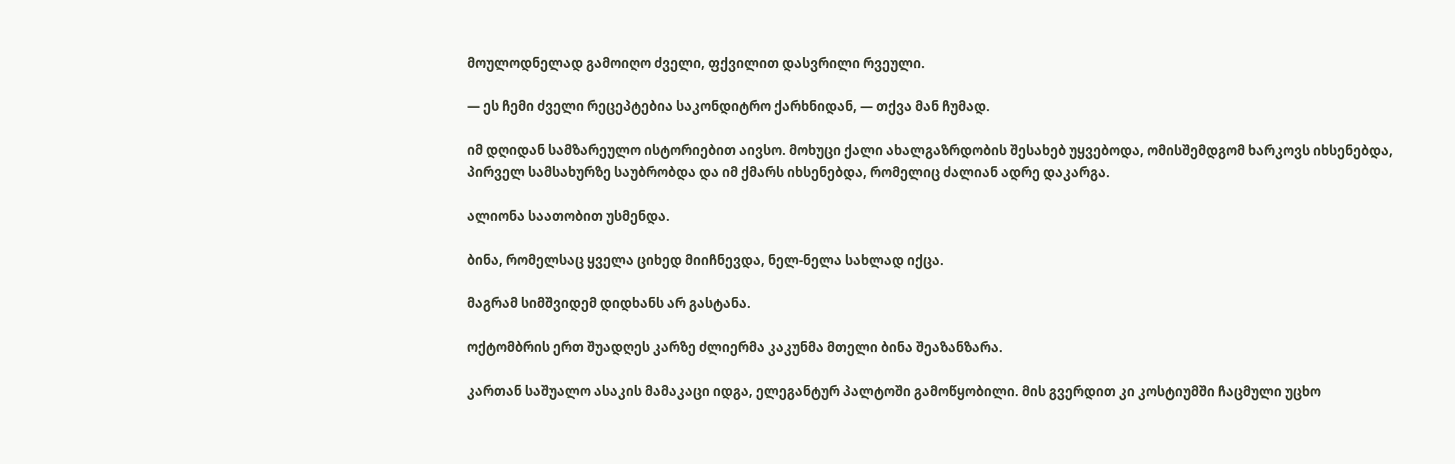მოულოდნელად გამოიღო ძველი, ფქვილით დასვრილი რვეული.

— ეს ჩემი ძველი რეცეპტებია საკონდიტრო ქარხნიდან, — თქვა მან ჩუმად.

იმ დღიდან სამზარეულო ისტორიებით აივსო. მოხუცი ქალი ახალგაზრდობის შესახებ უყვებოდა, ომისშემდგომ ხარკოვს იხსენებდა, პირველ სამსახურზე საუბრობდა და იმ ქმარს იხსენებდა, რომელიც ძალიან ადრე დაკარგა.

ალიონა საათობით უსმენდა.

ბინა, რომელსაც ყველა ციხედ მიიჩნევდა, ნელ-ნელა სახლად იქცა.

მაგრამ სიმშვიდემ დიდხანს არ გასტანა.

ოქტომბრის ერთ შუადღეს კარზე ძლიერმა კაკუნმა მთელი ბინა შეაზანზარა.

კართან საშუალო ასაკის მამაკაცი იდგა, ელეგანტურ პალტოში გამოწყობილი. მის გვერდით კი კოსტიუმში ჩაცმული უცხო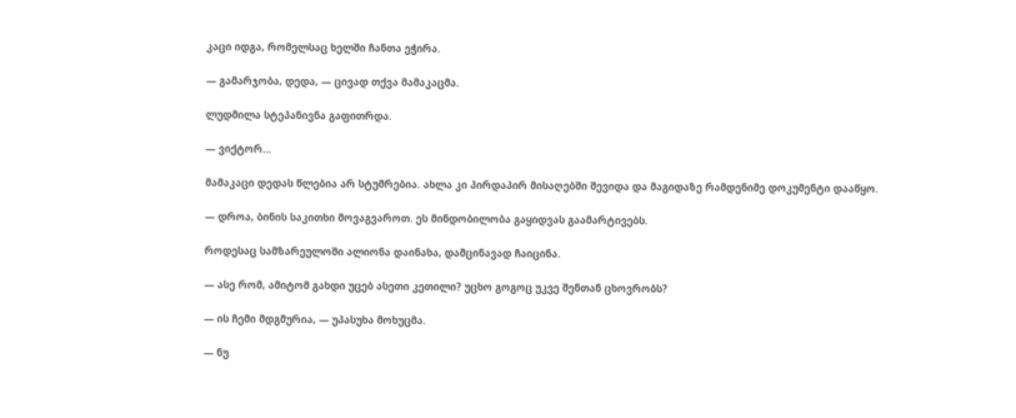კაცი იდგა, რომელსაც ხელში ჩანთა ეჭირა.

— გამარჯობა, დედა, — ცივად თქვა მამაკაცმა.

ლუდმილა სტეპანივნა გაფითრდა.

— ვიქტორ…

მამაკაცი დედას წლებია არ სტუმრებია. ახლა კი პირდაპირ მისაღებში შევიდა და მაგიდაზე რამდენიმე დოკუმენტი დააწყო.

— დროა, ბინის საკითხი მოვაგვაროთ. ეს მინდობილობა გაყიდვას გაამარტივებს.

როდესაც სამზარეულოში ალიონა დაინახა, დამცინავად ჩაიცინა.

— ასე რომ, ამიტომ გახდი უცებ ასეთი კეთილი? უცხო გოგოც უკვე შენთან ცხოვრობს?

— ის ჩემი მდგმურია, — უპასუხა მოხუცმა.

— ნუ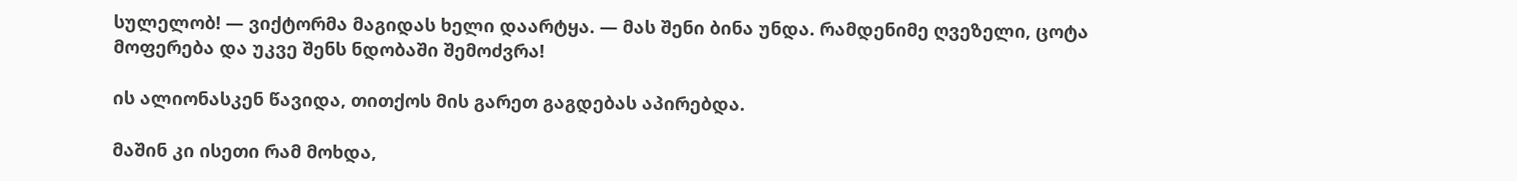სულელობ! — ვიქტორმა მაგიდას ხელი დაარტყა. — მას შენი ბინა უნდა. რამდენიმე ღვეზელი, ცოტა მოფერება და უკვე შენს ნდობაში შემოძვრა!

ის ალიონასკენ წავიდა, თითქოს მის გარეთ გაგდებას აპირებდა.

მაშინ კი ისეთი რამ მოხდა,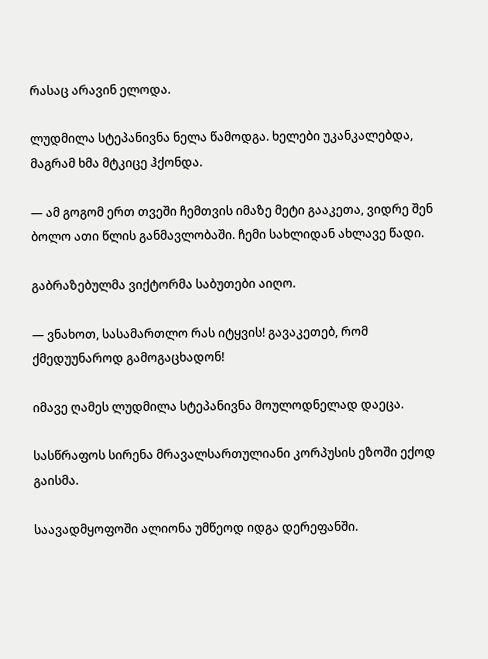რასაც არავინ ელოდა.

ლუდმილა სტეპანივნა ნელა წამოდგა. ხელები უკანკალებდა, მაგრამ ხმა მტკიცე ჰქონდა.

— ამ გოგომ ერთ თვეში ჩემთვის იმაზე მეტი გააკეთა, ვიდრე შენ ბოლო ათი წლის განმავლობაში. ჩემი სახლიდან ახლავე წადი.

გაბრაზებულმა ვიქტორმა საბუთები აიღო.

— ვნახოთ, სასამართლო რას იტყვის! გავაკეთებ, რომ ქმედუუნაროდ გამოგაცხადონ!

იმავე ღამეს ლუდმილა სტეპანივნა მოულოდნელად დაეცა.

სასწრაფოს სირენა მრავალსართულიანი კორპუსის ეზოში ექოდ გაისმა.

საავადმყოფოში ალიონა უმწეოდ იდგა დერეფანში.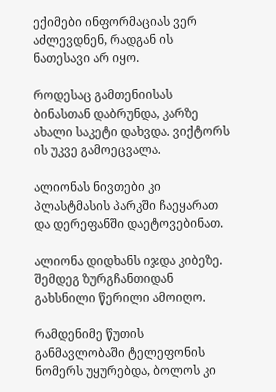ექიმები ინფორმაციას ვერ აძლევდნენ, რადგან ის ნათესავი არ იყო.

როდესაც გამთენიისას ბინასთან დაბრუნდა, კარზე ახალი საკეტი დახვდა. ვიქტორს ის უკვე გამოეცვალა.

ალიონას ნივთები კი პლასტმასის პარკში ჩაეყარათ და დერეფანში დაეტოვებინათ.

ალიონა დიდხანს იჯდა კიბეზე. შემდეგ ზურგჩანთიდან გახსნილი წერილი ამოიღო.

რამდენიმე წუთის განმავლობაში ტელეფონის ნომერს უყურებდა, ბოლოს კი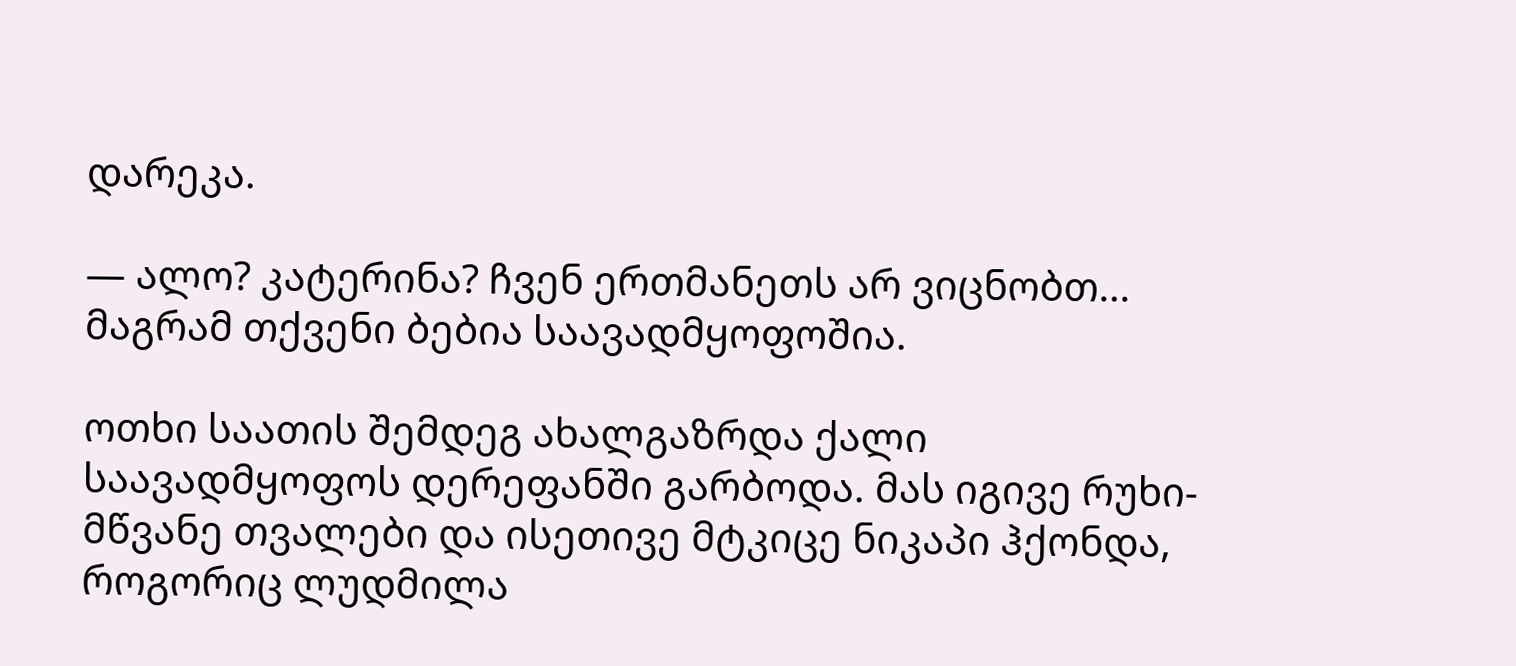დარეკა.

— ალო? კატერინა? ჩვენ ერთმანეთს არ ვიცნობთ… მაგრამ თქვენი ბებია საავადმყოფოშია.

ოთხი საათის შემდეგ ახალგაზრდა ქალი საავადმყოფოს დერეფანში გარბოდა. მას იგივე რუხი-მწვანე თვალები და ისეთივე მტკიცე ნიკაპი ჰქონდა, როგორიც ლუდმილა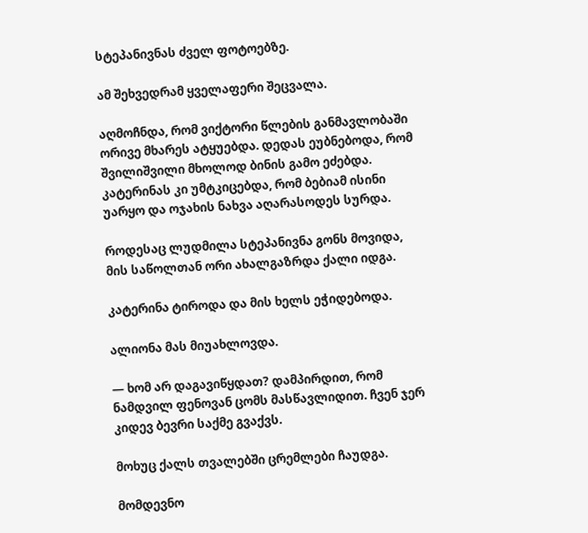სტეპანივნას ძველ ფოტოებზე.

ამ შეხვედრამ ყველაფერი შეცვალა.

აღმოჩნდა, რომ ვიქტორი წლების განმავლობაში ორივე მხარეს ატყუებდა. დედას ეუბნებოდა, რომ შვილიშვილი მხოლოდ ბინის გამო ეძებდა. კატერინას კი უმტკიცებდა, რომ ბებიამ ისინი უარყო და ოჯახის ნახვა აღარასოდეს სურდა.

როდესაც ლუდმილა სტეპანივნა გონს მოვიდა, მის საწოლთან ორი ახალგაზრდა ქალი იდგა.

კატერინა ტიროდა და მის ხელს ეჭიდებოდა.

ალიონა მას მიუახლოვდა.

— ხომ არ დაგავიწყდათ? დამპირდით, რომ ნამდვილ ფენოვან ცომს მასწავლიდით. ჩვენ ჯერ კიდევ ბევრი საქმე გვაქვს.

მოხუც ქალს თვალებში ცრემლები ჩაუდგა.

მომდევნო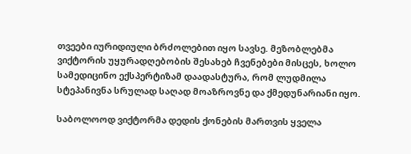თვეები იურიდიული ბრძოლებით იყო სავსე. მეზობლებმა ვიქტორის უყურადღებობის შესახებ ჩვენებები მისცეს, ხოლო სამედიცინო ექსპერტიზამ დაადასტურა, რომ ლუდმილა სტეპანივნა სრულად საღად მოაზროვნე და ქმედუნარიანი იყო.

საბოლოოდ ვიქტორმა დედის ქონების მართვის ყველა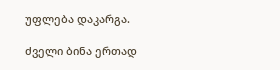უფლება დაკარგა.

ძველი ბინა ერთად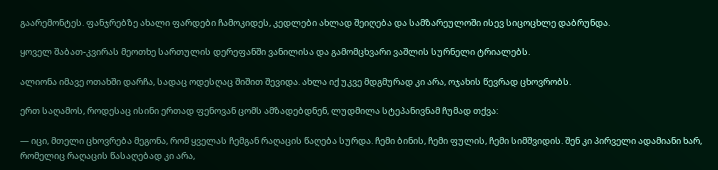გაარემონტეს. ფანჯრებზე ახალი ფარდები ჩამოკიდეს, კედლები ახლად შეიღება და სამზარეულოში ისევ სიცოცხლე დაბრუნდა.

ყოველ შაბათ-კვირას მეოთხე სართულის დერეფანში ვანილისა და გამომცხვარი ვაშლის სურნელი ტრიალებს.

ალიონა იმავე ოთახში დარჩა, სადაც ოდესღაც შიშით შევიდა. ახლა იქ უკვე მდგმურად კი არა, ოჯახის წევრად ცხოვრობს.

ერთ საღამოს, როდესაც ისინი ერთად ფენოვან ცომს ამზადებდნენ, ლუდმილა სტეპანივნამ ჩუმად თქვა:

— იცი, მთელი ცხოვრება მეგონა, რომ ყველას ჩემგან რაღაცის წაღება სურდა. ჩემი ბინის, ჩემი ფულის, ჩემი სიმშვიდის. შენ კი პირველი ადამიანი ხარ, რომელიც რაღაცის წასაღებად კი არა,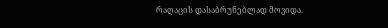რაღაცის დასაბრუნებლად მოვიდა.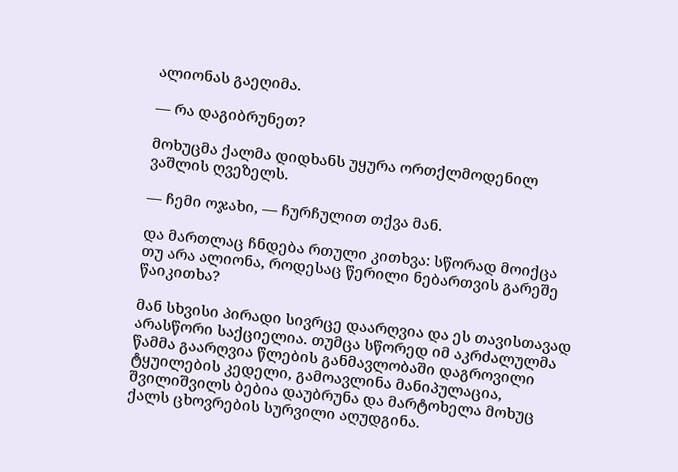ალიონას გაეღიმა.

— რა დაგიბრუნეთ?

მოხუცმა ქალმა დიდხანს უყურა ორთქლმოდენილ ვაშლის ღვეზელს.

— ჩემი ოჯახი, — ჩურჩულით თქვა მან.

და მართლაც ჩნდება რთული კითხვა: სწორად მოიქცა თუ არა ალიონა, როდესაც წერილი ნებართვის გარეშე წაიკითხა?

მან სხვისი პირადი სივრცე დაარღვია და ეს თავისთავად არასწორი საქციელია. თუმცა სწორედ იმ აკრძალულმა წამმა გაარღვია წლების განმავლობაში დაგროვილი ტყუილების კედელი, გამოავლინა მანიპულაცია, შვილიშვილს ბებია დაუბრუნა და მარტოხელა მოხუც ქალს ცხოვრების სურვილი აღუდგინა.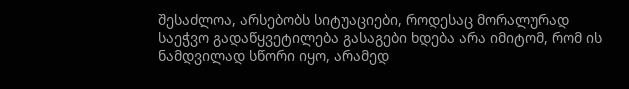შესაძლოა, არსებობს სიტუაციები, როდესაც მორალურად საეჭვო გადაწყვეტილება გასაგები ხდება არა იმიტომ, რომ ის ნამდვილად სწორი იყო, არამედ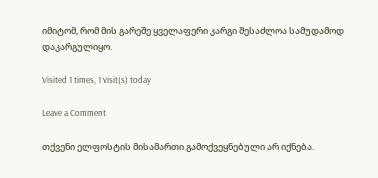იმიტომ, რომ მის გარეშე ყველაფერი კარგი შესაძლოა სამუდამოდ დაკარგულიყო.

Visited 1 times, 1 visit(s) today

Leave a Comment

თქვენი ელფოსტის მისამართი გამოქვეყნებული არ იქნება.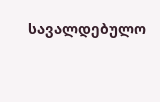სავალდებულო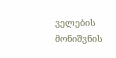ველების მონიშვნის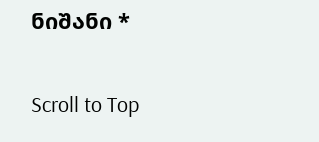ნიშანი *

Scroll to Top